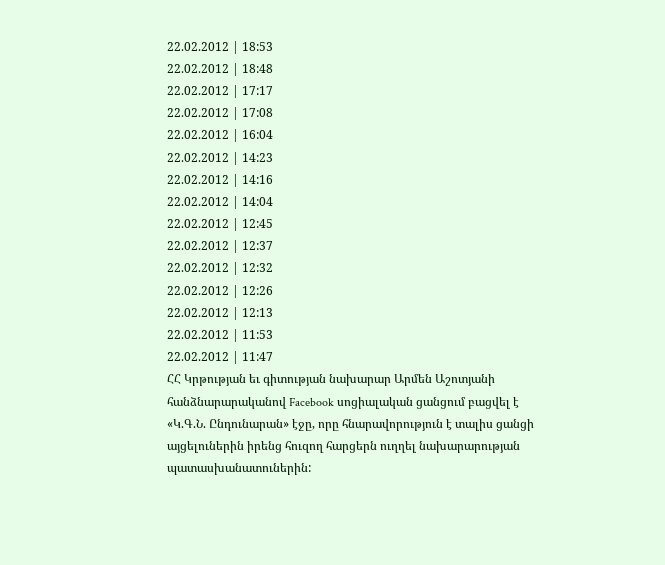22.02.2012 | 18:53
22.02.2012 | 18:48
22.02.2012 | 17:17
22.02.2012 | 17:08
22.02.2012 | 16:04
22.02.2012 | 14:23
22.02.2012 | 14:16
22.02.2012 | 14:04
22.02.2012 | 12:45
22.02.2012 | 12:37
22.02.2012 | 12:32
22.02.2012 | 12:26
22.02.2012 | 12:13
22.02.2012 | 11:53
22.02.2012 | 11:47
ՀՀ Կրթության եւ գիտության նախարար Արմեն Աշոտյանի հանձնարարականով Facebook սոցիալական ցանցում բացվել է «Կ.Գ.Ն. Ընդունարան» էջը, որը հնարավորություն է տալիս ցանցի այցելուներին իրենց հուզող հարցերն ուղղել նախարարության պատասխանատուներին: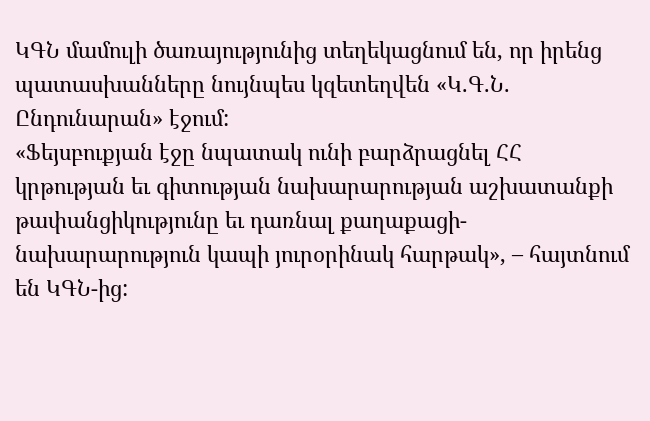ԿԳՆ մամուլի ծառայությունից տեղեկացնում են, որ իրենց պատասխանները նույնպես կզետեղվեն «Կ.Գ.Ն. Ընդունարան» էջում:
«Ֆեյսբուքյան էջը նպատակ ունի բարձրացնել ՀՀ կրթության եւ գիտության նախարարության աշխատանքի թափանցիկությունը եւ դառնալ քաղաքացի-նախարարություն կապի յուրօրինակ հարթակ», – հայտնում են ԿԳՆ-ից: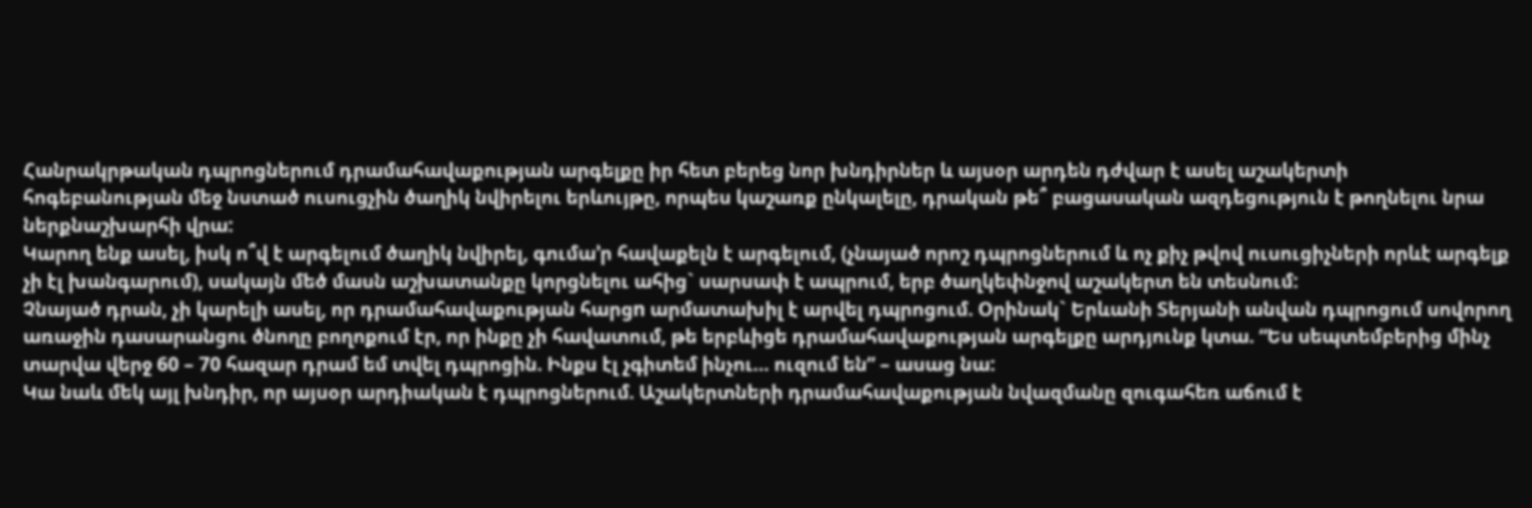Հանրակրթական դպրոցներում դրամահավաքության արգելքը իր հետ բերեց նոր խնդիրներ և այսօր արդեն դժվար է ասել աշակերտի հոգեբանության մեջ նստած ուսուցչին ծաղիկ նվիրելու երևույթը, որպես կաշառք ընկալելը, դրական թե՞ բացասական ազդեցություն է թողնելու նրա ներքնաշխարհի վրա:
Կարող ենք ասել, իսկ ո՞վ է արգելում ծաղիկ նվիրել, գումա’ր հավաքելն է արգելում, (չնայած որոշ դպրոցներում և ոչ քիչ թվով ուսուցիչների որևէ արգելք չի էլ խանգարում), սակայն մեծ մասն աշխատանքը կորցնելու ահից` սարսափ է ապրում, երբ ծաղկեփնջով աշակերտ են տեսնում:
Չնայած դրան, չի կարելի ասել, որ դրամահավաքության հարցn արմատախիլ է արվել դպրոցում. Օրինակ` Երևանի Տերյանի անվան դպրոցում սովորող առաջին դասարանցու ծնողը բողոքում էր, որ ինքը չի հավատում, թե երբևիցե դրամահավաքության արգելքը արդյունք կտա. “Ես սեպտեմբերից մինչ տարվա վերջ 60 – 70 հազար դրամ եմ տվել դպրոցին. Ինքս էլ չգիտեմ ինչու… ուզում են” – ասաց նա:
Կա նաև մեկ այլ խնդիր, որ այսօր արդիական է դպրոցներում. Աշակերտների դրամահավաքության նվազմանը զուգահեռ աճում է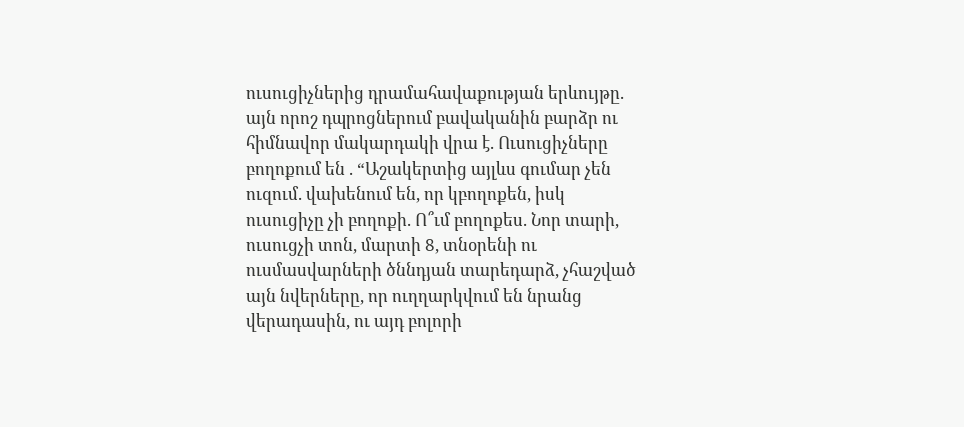ուսուցիչներից դրամահավաքության երևույթը. այն որոշ դպրոցներում բավականին բարձր ու հիմնավոր մակարդակի վրա է. Ուսուցիչները բողոքում են . “Աշակերտից այլևս գումար չեն ուզում. վախենում են, որ կբողոքեն, իսկ ուսուցիչը չի բողոքի. Ո՞ւմ բողոքես. Նոր տարի, ուսուցչի տոն, մարտի 8, տնօրենի ու ուսմասվարների ծննդյան տարեդարձ, չհաշված այն նվերները, որ ուղղարկվում են նրանց վերադասին, ու այդ բոլորի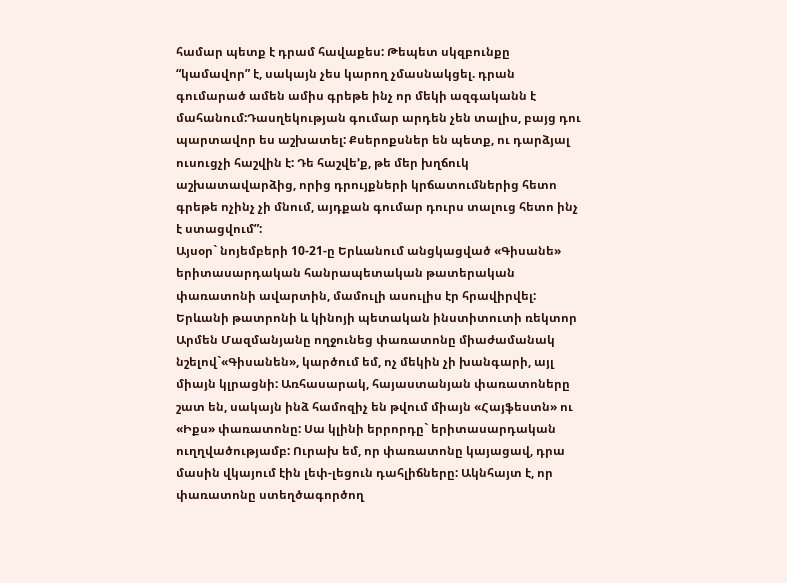համար պետք է դրամ հավաքես: Թեպետ սկզբունքը “կամավոր” է, սակայն չես կարող չմասնակցել. դրան գումարած ամեն ամիս գրեթե ինչ որ մեկի ազգականն է մահանում:Դասղեկության գումար արդեն չեն տալիս, բայց դու պարտավոր ես աշխատել: Քսերոքսներ են պետք, ու դարձյալ ուսուցչի հաշվին է: Դե հաշվե’ք, թե մեր խղճուկ աշխատավարձից, որից դրույքների կրճատումներից հետո գրեթե ոչինչ չի մնում, այդքան գումար դուրս տալուց հետո ինչ է ստացվում”:
Այսօր` նոյեմբերի 10-21-ը Երևանում անցկացված «Գիսանե» երիտասարդական հանրապետական թատերական փառատոնի ավարտին, մամուլի ասուլիս էր հրավիրվել: Երևանի թատրոնի և կինոյի պետական ինստիտուտի ռեկտոր Արմեն Մազմանյանը ողջունեց փառատոնը միաժամանակ նշելով`«Գիսանեն», կարծում եմ, ոչ մեկին չի խանգարի, այլ միայն կլրացնի: Առհասարակ, հայաստանյան փառատոները շատ են, սակայն ինձ համոզիչ են թվում միայն «Հայֆեստն» ու «Իքս» փառատոնը: Սա կլինի երրորդը` երիտասարդական ուղղվածությամբ: Ուրախ եմ, որ փառատոնը կայացավ, դրա մասին վկայում էին լեփ-լեցուն դահլիճները: Ակնհայտ է, որ փառատոնը ստեղծագործող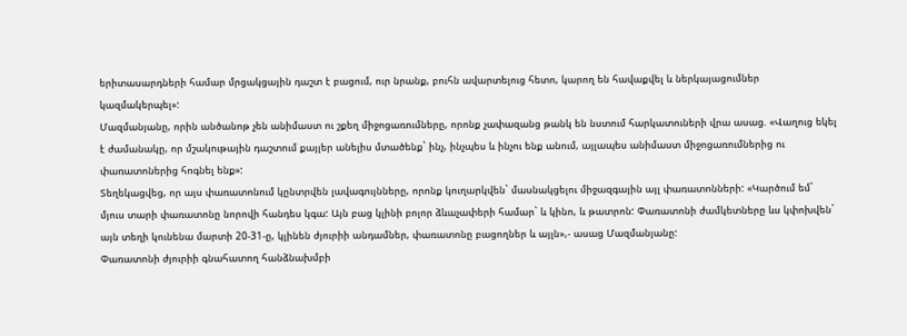երիտասարդների համար մրցակցային դաշտ է բացում, ուր նրանք, բուհն ավարտելուց հետո, կարող են հավաքվել և ներկայացումներ կազմակերպել»:
Մազմանյանը, որին անծանոթ չեն անիմաստ ու շքեղ միջոցառումները, որոնք չափազանց թանկ են նստում հարկատուների վրա ասաց. «Վաղուց եկել է ժամանակը, որ մշակութային դաշտում քայլեր անելիս մտածենք` ինչ, ինչպես և ինչու ենք անում, այլապես անիմաստ միջոցառումներից ու փառատոներից հոգնել ենք»:
Տեղեկացվեց, որ այս փառատոնում կընտրվեն լավագույնները, որոնք կուղարկվեն` մասնակցելու միջազգային այլ փառատոնների: «Կարծում եմ` մյուս տարի փառատոնը նորովի հանդես կգա: Այն բաց կլինի բոլոր ձևաչափերի համար` և կինո, և թատրոն: Փառատոնի ժամկետները ևս կփոխվեն` այն տեղի կունենա մարտի 20-31-ը, կլինեն ժյուրիի անդամներ, փառատոնը բացողներ և այլն»,- ասաց Մազմանյանը:
Փառատոնի ժյուրիի գնահատող հանձնախմբի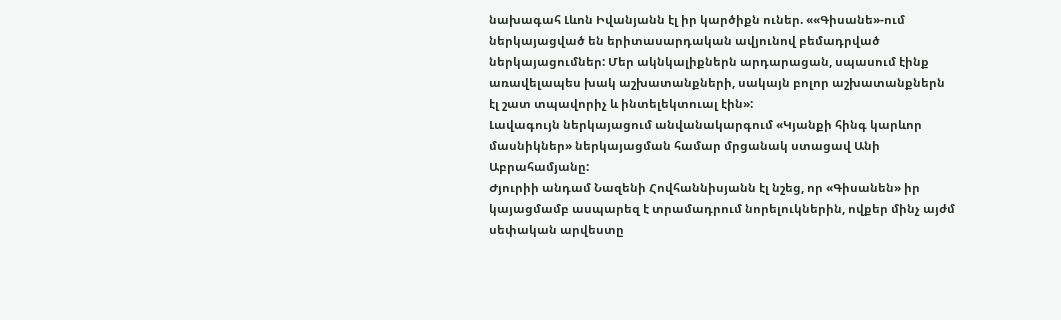նախագահ Լևոն Իվանյանն էլ իր կարծիքն ուներ. ««Գիսանե»-ում ներկայացված են երիտասարդական ավյունով բեմադրված ներկայացումներ: Մեր ակնկալիքներն արդարացան, սպասում էինք առավելապես խակ աշխատանքների, սակայն բոլոր աշխատանքներն էլ շատ տպավորիչ և ինտելեկտուալ էին»:
Լավագույն ներկայացում անվանակարգում «Կյանքի հինգ կարևոր մասնիկներ» ներկայացման համար մրցանակ ստացավ Անի Աբրահամյանը:
Ժյուրիի անդամ Նազենի Հովհաննիսյանն էլ նշեց, որ «Գիսանեն» իր կայացմամբ ասպարեզ է տրամադրում նորելուկներին, ովքեր մինչ այժմ սեփական արվեստը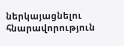ներկայացնելու հնարավորություն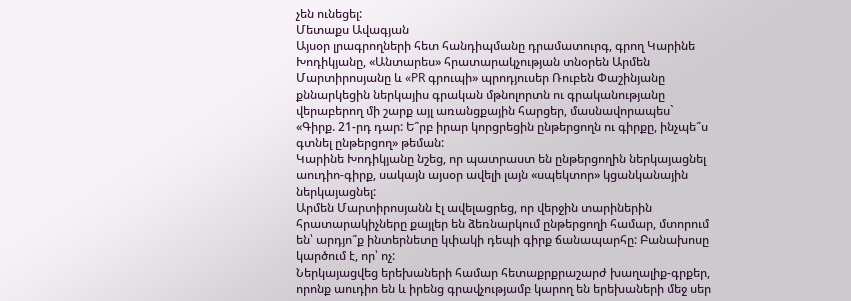չեն ունեցել:
Մետաքս Ավագյան
Այսօր լրագրողների հետ հանդիպմանը դրամատուրգ, գրող Կարինե Խոդիկյանը, «Անտարես» հրատարակչության տնօրեն Արմեն Մարտիրոսյանը և «PR գրուպի» պրոդյուսեր Ռուբեն Փաշինյանը քննարկեցին ներկայիս գրական մթնոլորտն ու գրականությանը վերաբերող մի շարք այլ առանցքային հարցեր, մասնավորապես`
«Գիրք. 21-րդ դար: Ե՞րբ իրար կորցրեցին ընթերցողն ու գիրքը, ինչպե՞ս գտնել ընթերցող» թեման:
Կարինե Խոդիկյանը նշեց, որ պատրաստ են ընթերցողին ներկայացնել աուդիո-գիրք, սակայն այսօր ավելի լայն «սպեկտոր» կցանկանային ներկայացնել:
Արմեն Մարտիրոսյանն էլ ավելացրեց, որ վերջին տարիներին հրատարակիչները քայլեր են ձեռնարկում ընթերցողի համար, մտորում են՝ արդյո՞ք ինտերնետը կփակի դեպի գիրք ճանապարհը: Բանախոսը կարծում է, որ՝ ոչ:
Ներկայացվեց երեխաների համար հետաքրքրաշարժ խաղալիք-գրքեր, որոնք աուդիո են և իրենց գրավչությամբ կարող են երեխաների մեջ սեր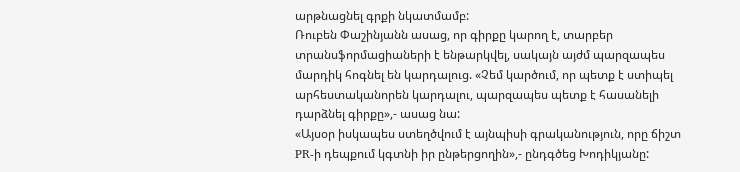արթնացնել գրքի նկատմամբ:
Ռուբեն Փաշինյանն ասաց, որ գիրքը կարող է, տարբեր տրանսֆորմացիաների է ենթարկվել, սակայն այժմ պարզապես մարդիկ հոգնել են կարդալուց. «Չեմ կարծում, որ պետք է ստիպել արհեստականորեն կարդալու, պարզապես պետք է հասանելի դարձնել գիրքը»,- ասաց նա:
«Այսօր իսկապես ստեղծվում է այնպիսի գրականություն, որը ճիշտ PR-ի դեպքում կգտնի իր ընթերցողին»,- ընդգծեց Խոդիկյանը: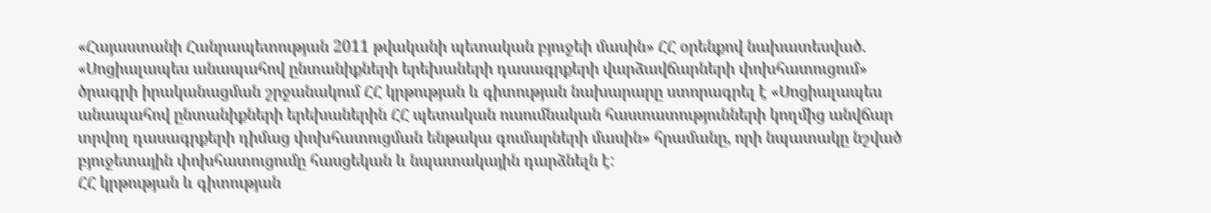«Հայաստանի Հանրապետության 2011 թվականի պետական բյուջեի մասին» ՀՀ օրենքով նախատեսված. «Սոցիալապես անապահով ընտանիքների երեխաների դասագրքերի վարձավճարների փոխհատուցում» ծրագրի իրականացման շրջանակում ՀՀ կրթության և գիտության նախարարը ստորագրել է «Սոցիալապես անապահով ընտանիքների երեխաներին ՀՀ պետական ուսումնական հաստատությունների կողմից անվճար տրվող դասագրքերի դիմաց փոխհատուցման ենթակա գումարների մասին» հրամանը, որի նպատակը նշված բյուջետային փոխհատուցումը հասցեկան և նպատակային դարձնելն է:
ՀՀ կրթության և գիտության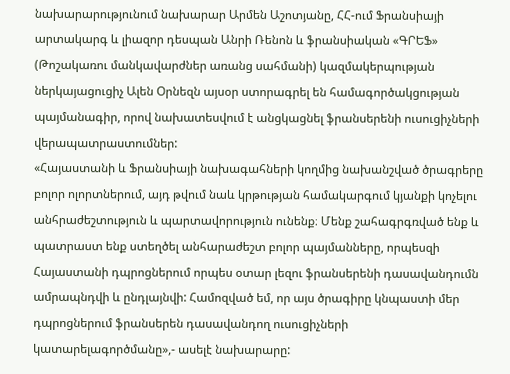նախարարությունում նախարար Արմեն Աշոտյանը, ՀՀ-ում Ֆրանսիայի արտակարգ և լիազոր դեսպան Անրի Ռենոն և ֆրանսիական «ԳՐԵՖ» (Թոշակառու մանկավարժներ առանց սահմանի) կազմակերպության ներկայացուցիչ Ալեն Օրնեզն այսօր ստորագրել են համագործակցության պայմանագիր, որով նախատեսվում է անցկացնել ֆրանսերենի ուսուցիչների վերապատրաստումներ:
«Հայաստանի և Ֆրանսիայի նախագահների կողմից նախանշված ծրագրերը բոլոր ոլորտներում, այդ թվում նաև կրթության համակարգում կյանքի կոչելու անհրաժեշտություն և պարտավորություն ունենք։ Մենք շահագրգռված ենք և պատրաստ ենք ստեղծել անհարաժեշտ բոլոր պայմանները, որպեսզի Հայաստանի դպրոցներում որպես օտար լեզու ֆրանսերենի դասավանդումն ամրապնդվի և ընդլայնվի: Համոզված եմ, որ այս ծրագիրը կնպաստի մեր դպրոցներում ֆրանսերեն դասավանդող ուսուցիչների կատարելագործմանը»,- ասելէ նախարարը: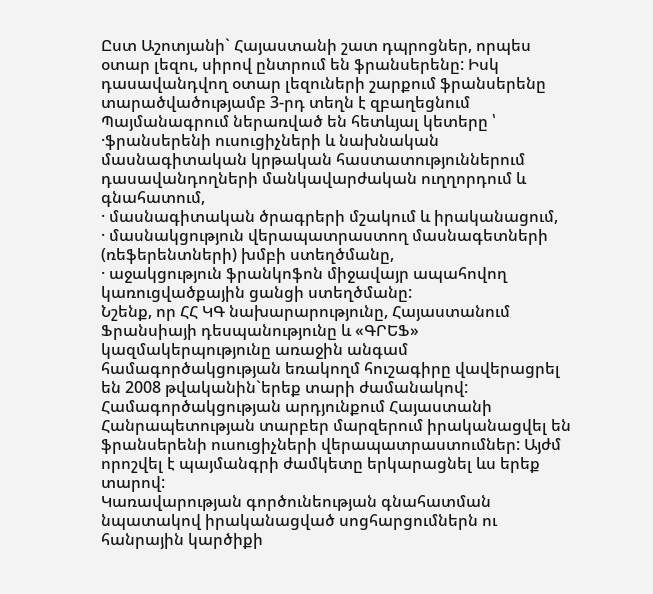Ըստ Աշոտյանի` Հայաստանի շատ դպրոցներ, որպես օտար լեզու, սիրով ընտրում են ֆրանսերենը: Իսկ դասավանդվող օտար լեզուների շարքում ֆրանսերենը տարածվածությամբ 3-րդ տեղն է զբաղեցնում
Պայմանագրում ներառված են հետևյալ կետերը ՝
·ֆրանսերենի ուսուցիչների և նախնական մասնագիտական կրթական հաստատություններում դասավանդողների մանկավարժական ուղղորդում և գնահատում,
· մասնագիտական ծրագրերի մշակում և իրականացում,
· մասնակցություն վերապատրաստող մասնագետների (ռեֆերենտների) խմբի ստեղծմանը,
· աջակցություն ֆրանկոֆոն միջավայր ապահովող կառուցվածքային ցանցի ստեղծմանը:
Նշենք, որ ՀՀ ԿԳ նախարարությունը, Հայաստանում Ֆրանսիայի դեսպանությունը և «ԳՐԵՖ» կազմակերպությունը առաջին անգամ համագործակցության եռակողմ հուշագիրը վավերացրել են 2008 թվականին`երեք տարի ժամանակով: Համագործակցության արդյունքում Հայաստանի Հանրապետության տարբեր մարզերում իրականացվել են ֆրանսերենի ուսուցիչների վերապատրաստումներ: Այժմ որոշվել է պայմանգրի ժամկետը երկարացնել ևս երեք տարով:
Կառավարության գործունեության գնահատման նպատակով իրականացված սոցհարցումներն ու հանրային կարծիքի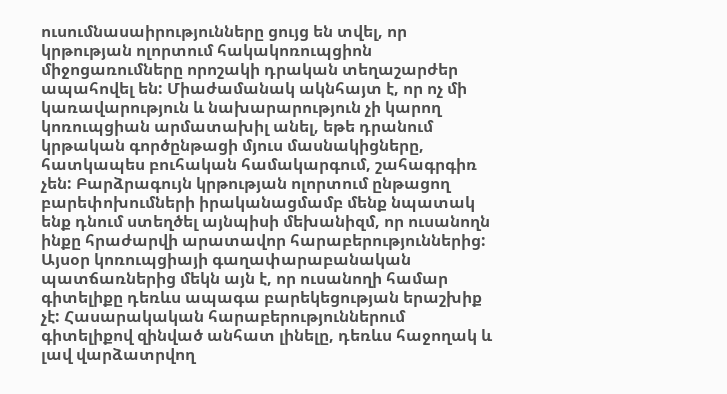ուսումնասաիրությունները ցույց են տվել, որ կրթության ոլորտում հակակոռուպցիոն միջոցառումները որոշակի դրական տեղաշարժեր ապահովել են: Միաժամանակ ակնհայտ է, որ ոչ մի կառավարություն և նախարարություն չի կարող կոռուպցիան արմատախիլ անել, եթե դրանում կրթական գործընթացի մյուս մասնակիցները, հատկապես բուհական համակարգում, շահագրգիռ չեն: Բարձրագույն կրթության ոլորտում ընթացող բարեփոխումների իրականացմամբ մենք նպատակ ենք դնում ստեղծել այնպիսի մեխանիզմ, որ ուսանողն ինքը հրաժարվի արատավոր հարաբերություններից: Այսօր կոռուպցիայի գաղափարաբանական պատճառներից մեկն այն է, որ ուսանողի համար գիտելիքը դեռևս ապագա բարեկեցության երաշխիք չէ: Հասարակական հարաբերություններում գիտելիքով զինված անհատ լինելը, դեռևս հաջողակ և լավ վարձատրվող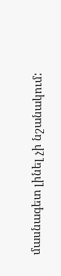մասնագետ լինել չի նշանակում: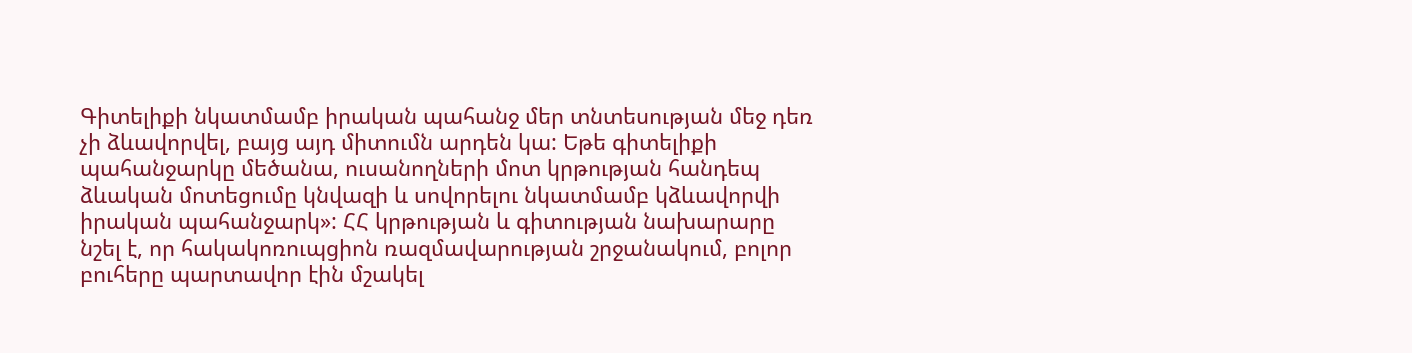Գիտելիքի նկատմամբ իրական պահանջ մեր տնտեսության մեջ դեռ չի ձևավորվել, բայց այդ միտումն արդեն կա: Եթե գիտելիքի պահանջարկը մեծանա, ուսանողների մոտ կրթության հանդեպ ձևական մոտեցումը կնվազի և սովորելու նկատմամբ կձևավորվի իրական պահանջարկ»: ՀՀ կրթության և գիտության նախարարը նշել է, որ հակակոռուպցիոն ռազմավարության շրջանակում, բոլոր բուհերը պարտավոր էին մշակել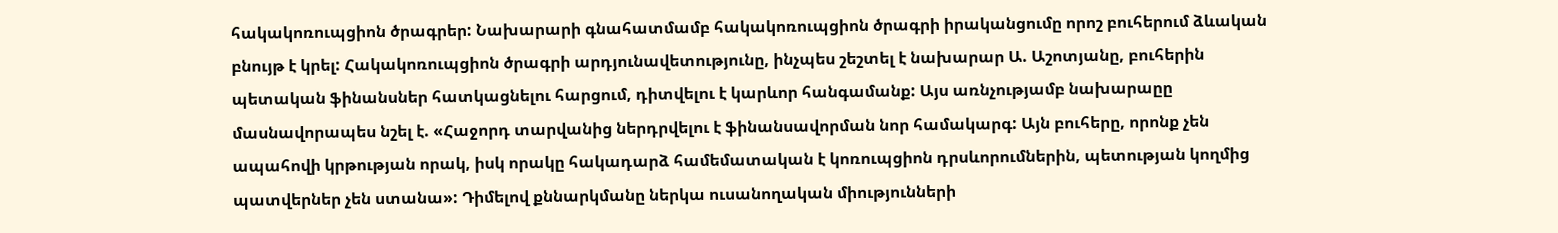հակակոռուպցիոն ծրագրեր: Նախարարի գնահատմամբ հակակոռուպցիոն ծրագրի իրականցումը որոշ բուհերում ձևական բնույթ է կրել: Հակակոռուպցիոն ծրագրի արդյունավետությունը, ինչպես շեշտել է նախարար Ա. Աշոտյանը, բուհերին պետական ֆինանսներ հատկացնելու հարցում, դիտվելու է կարևոր հանգամանք: Այս առնչությամբ նախարաըը մասնավորապես նշել է. «Հաջորդ տարվանից ներդրվելու է ֆինանսավորման նոր համակարգ: Այն բուհերը, որոնք չեն ապահովի կրթության որակ, իսկ որակը հակադարձ համեմատական է կոռուպցիոն դրսևորումներին, պետության կողմից պատվերներ չեն ստանա»: Դիմելով քննարկմանը ներկա ուսանողական միությունների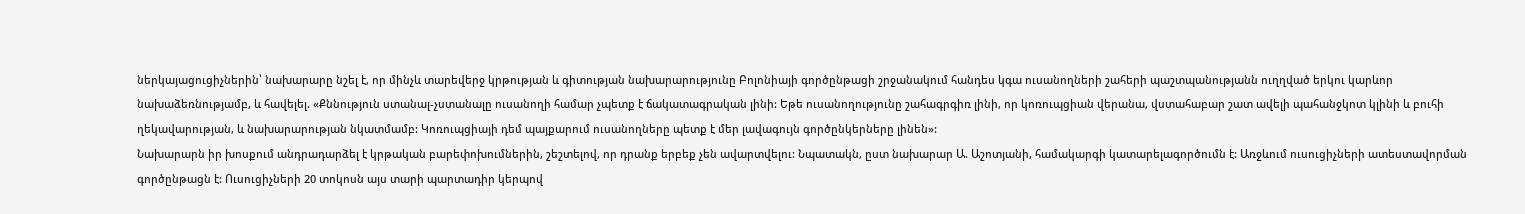ներկայացուցիչներին՝ նախարարը նշել է, որ մինչև տարեվերջ կրթության և գիտության նախարարությունը Բոլոնիայի գործընթացի շրջանակում հանդես կգա ուսանողների շահերի պաշտպանությանն ուղղված երկու կարևոր նախաձեռնությամբ, և հավելել. «Քննություն ստանալ-չստանալը ուսանողի համար չպետք է ճակատագրական լինի: Եթե ուսանողությունը շահագրգիռ լինի, որ կոռուպցիան վերանա, վստահաբար շատ ավելի պահանջկոտ կլինի և բուհի ղեկավարության, և նախարարության նկատմամբ: Կոռուպցիայի դեմ պայքարում ուսանողները պետք է մեր լավագույն գործընկերները լինեն»:
Նախարարն իր խոսքում անդրադարձել է կրթական բարեփոխումներին, շեշտելով, որ դրանք երբեք չեն ավարտվելու: Նպատակն, ըստ նախարար Ա. Աշոտյանի, համակարգի կատարելագործումն է: Առջևում ուսուցիչների ատեստավորման գործընթացն է: Ուսուցիչների 20 տոկոսն այս տարի պարտադիր կերպով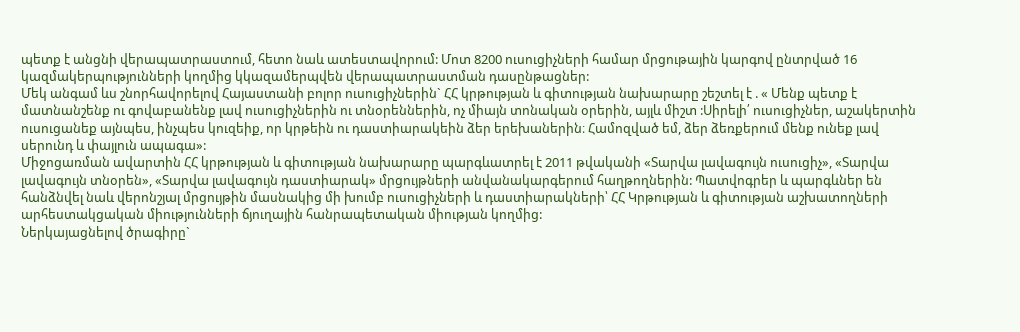պետք է անցնի վերապատրաստում, հետո նաև ատեստավորում: Մոտ 8200 ուսուցիչների համար մրցութային կարգով ընտրված 16 կազմակերպությունների կողմից կկազամերպվեն վերապատրաստման դասընթացներ:
Մեկ անգամ ևս շնորհավորելով Հայաստանի բոլոր ուսուցիչներին` ՀՀ կրթության և գիտության նախարարը շեշտել է . « Մենք պետք է մատնանշենք ու գովաբանենք լավ ուսուցիչներին ու տնօրեններին, ոչ միայն տոնական օրերին, այլև միշտ :Սիրելի՛ ուսուցիչներ, աշակերտին ուսուցանեք այնպես, ինչպես կուզեիք, որ կրթեին ու դաստիարակեին ձեր երեխաներին։ Համոզված եմ, ձեր ձեռքերում մենք ունեք լավ սերունդ և փայլուն ապագա»:
Միջոցառման ավարտին ՀՀ կրթության և գիտության նախարարը պարգևատրել է 2011 թվականի «Տարվա լավագույն ուսուցիչ», «Տարվա լավագույն տնօրեն», «Տարվա լավագույն դաստիարակ» մրցույթների անվանակարգերում հաղթողներին: Պատվոգրեր և պարգևներ են հանձնվել նաև վերոնշյալ մրցույթին մասնակից մի խումբ ուսուցիչների և դաստիարակների՝ ՀՀ Կրթության և գիտության աշխատողների արհեստակցական միությունների ճյուղային հանրապետական միության կողմից:
Ներկայացնելով ծրագիրը`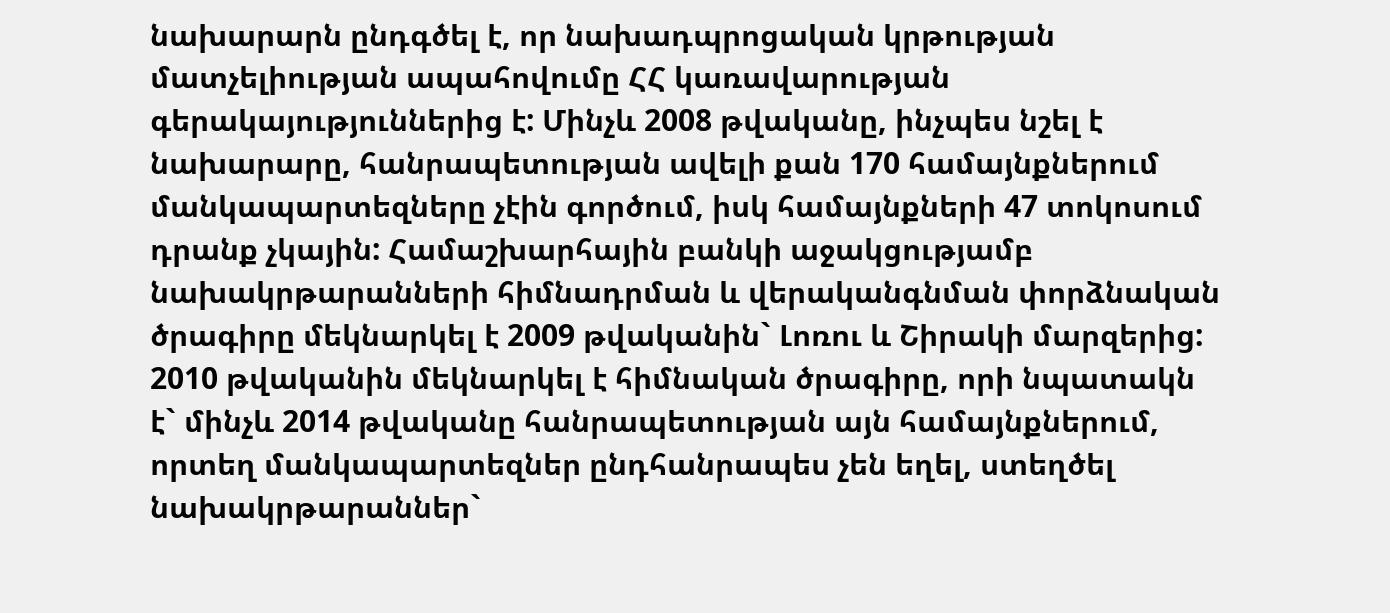նախարարն ընդգծել է, որ նախադպրոցական կրթության մատչելիության ապահովումը ՀՀ կառավարության գերակայություններից է: Մինչև 2008 թվականը, ինչպես նշել է նախարարը, հանրապետության ավելի քան 170 համայնքներում մանկապարտեզները չէին գործում, իսկ համայնքների 47 տոկոսում դրանք չկային: Համաշխարհային բանկի աջակցությամբ նախակրթարանների հիմնադրման և վերականգնման փորձնական ծրագիրը մեկնարկել է 2009 թվականին` Լոռու և Շիրակի մարզերից: 2010 թվականին մեկնարկել է հիմնական ծրագիրը, որի նպատակն է` մինչև 2014 թվականը հանրապետության այն համայնքներում, որտեղ մանկապարտեզներ ընդհանրապես չեն եղել, ստեղծել նախակրթարաններ`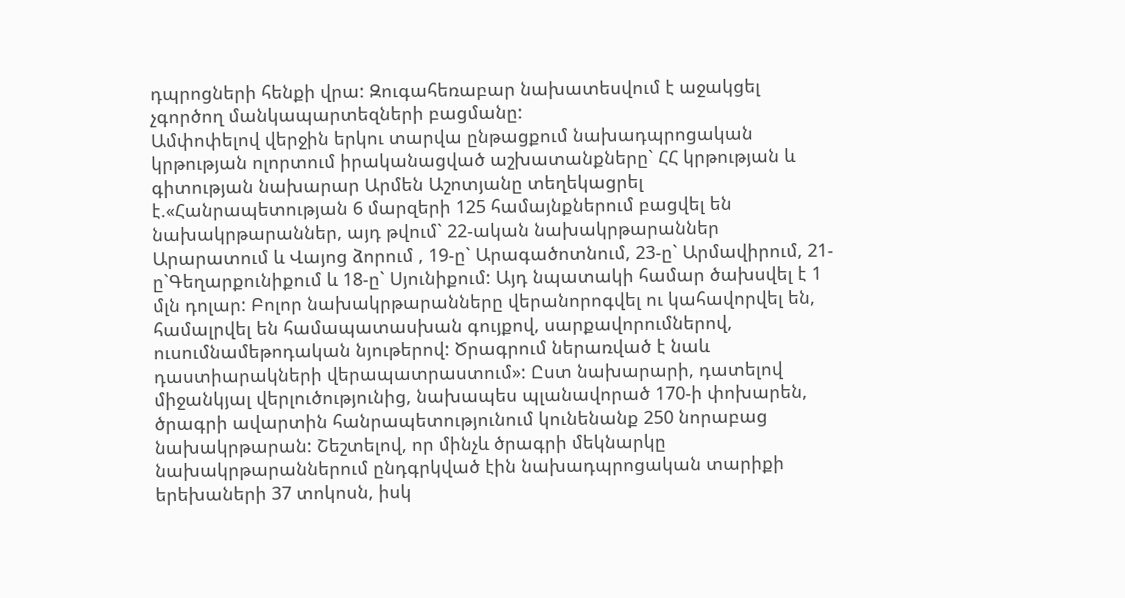դպրոցների հենքի վրա: Զուգահեռաբար նախատեսվում է աջակցել չգործող մանկապարտեզների բացմանը:
Ամփոփելով վերջին երկու տարվա ընթացքում նախադպրոցական կրթության ոլորտում իրականացված աշխատանքները` ՀՀ կրթության և գիտության նախարար Արմեն Աշոտյանը տեղեկացրել է.«Հանրապետության 6 մարզերի 125 համայնքներում բացվել են նախակրթարաններ, այդ թվում` 22-ական նախակրթարաններ Արարատում և Վայոց ձորում , 19-ը` Արագածոտնում, 23-ը` Արմավիրում, 21-ը`Գեղարքունիքում և 18-ը` Սյունիքում: Այդ նպատակի համար ծախսվել է 1 մլն դոլար: Բոլոր նախակրթարանները վերանորոգվել ու կահավորվել են, համալրվել են համապատասխան գույքով, սարքավորումներով, ուսումնամեթոդական նյութերով: Ծրագրում ներառված է նաև դաստիարակների վերապատրաստում»: Ըստ նախարարի, դատելով միջանկյալ վերլուծությունից, նախապես պլանավորած 170-ի փոխարեն, ծրագրի ավարտին հանրապետությունում կունենանք 250 նորաբաց նախակրթարան: Շեշտելով, որ մինչև ծրագրի մեկնարկը նախակրթարաններում ընդգրկված էին նախադպրոցական տարիքի երեխաների 37 տոկոսն, իսկ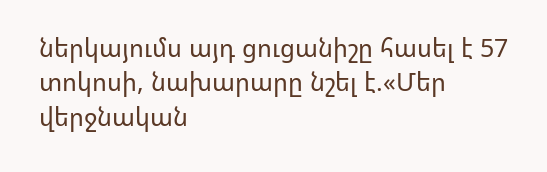ներկայումս այդ ցուցանիշը հասել է 57 տոկոսի, նախարարը նշել է.«Մեր վերջնական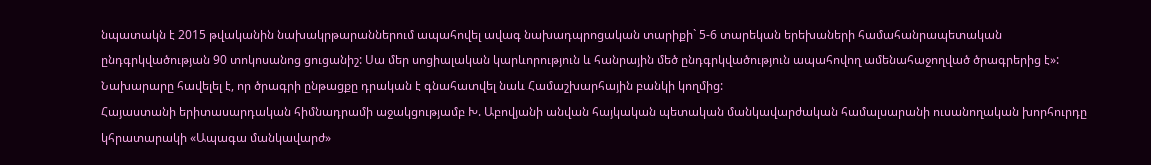նպատակն է 2015 թվականին նախակրթարաններում ապահովել ավագ նախադպրոցական տարիքի` 5-6 տարեկան երեխաների համահանրապետական ընդգրկվածության 90 տոկոսանոց ցուցանիշ: Սա մեր սոցիալական կարևորություն և հանրային մեծ ընդգրկվածություն ապահովող ամենահաջողված ծրագրերից է»: Նախարարը հավելել է, որ ծրագրի ընթացքը դրական է գնահատվել նաև Համաշխարհային բանկի կողմից:
Հայաստանի երիտասարդական հիմնադրամի աջակցությամբ Խ. Աբովյանի անվան հայկական պետական մանկավարժական համալսարանի ուսանողական խորհուրդը կհրատարակի «Ապագա մանկավարժ»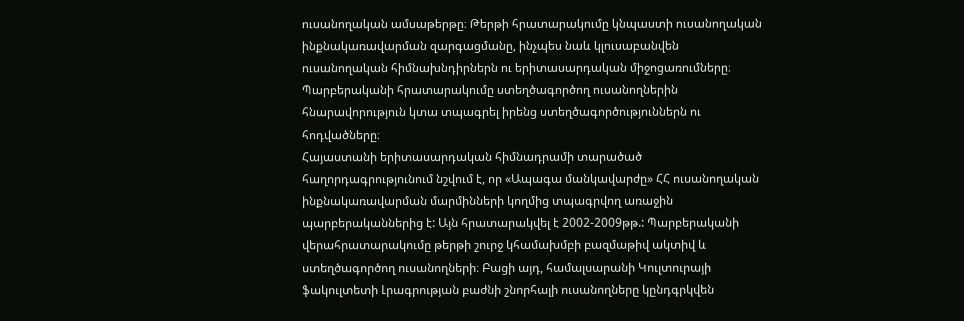ուսանողական ամսաթերթը։ Թերթի հրատարակումը կնպաստի ուսանողական ինքնակառավարման զարգացմանը, ինչպես նաև կլուսաբանվեն ուսանողական հիմնախնդիրներն ու երիտասարդական միջոցառումները։ Պարբերականի հրատարակումը ստեղծագործող ուսանողներին հնարավորություն կտա տպագրել իրենց ստեղծագործություններն ու հոդվածները։
Հայաստանի երիտասարդական հիմնադրամի տարածած հաղորդագրությունում նշվում է, որ «Ապագա մանկավարժը» ՀՀ ուսանողական ինքնակառավարման մարմինների կողմից տպագրվող առաջին պարբերականներից է: Այն հրատարակվել է 2002-2009թթ.: Պարբերականի վերահրատարակումը թերթի շուրջ կհամախմբի բազմաթիվ ակտիվ և ստեղծագործող ուսանողների։ Բացի այդ, համալսարանի Կուլտուրայի ֆակուլտետի Լրագրության բաժնի շնորհալի ուսանողները կընդգրկվեն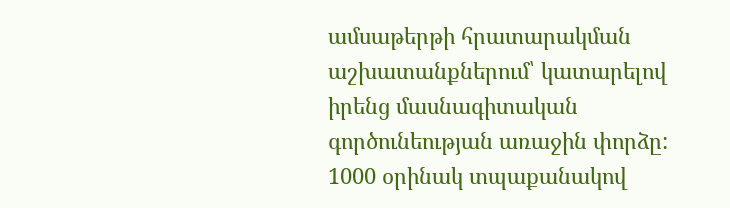ամսաթերթի հրատարակման աշխատանքներում՝ կատարելով իրենց մասնագիտական գործունեության առաջին փորձը:
1000 օրինակ տպաքանակով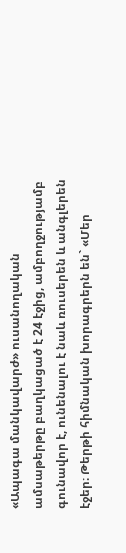«Ապագա մանկավարժ» ուսանողական ամսաթերթը բաղկացած է 24 էջից, ամբողջությամբ գունավոր է, ունենալու է նաև ռուսերեն և անգլերեն էջեր։ Թերթի հիմնական խորագրերն են` «Մեր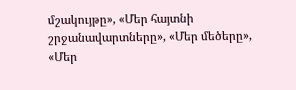մշակույթը», «Մեր հայտնի շրջանավարտները», «Մեր մեծերը», «Մեր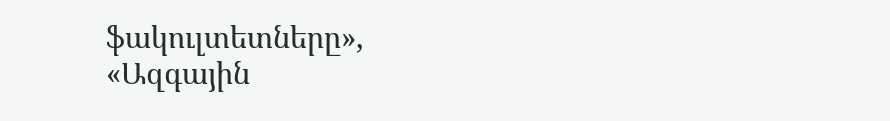ֆակուլտետները», «Ազգային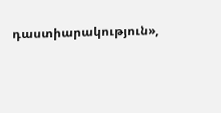դաստիարակություն»,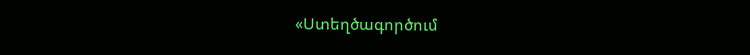«Ստեղծագործում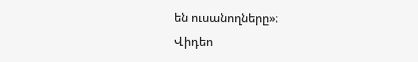են ուսանողները»։
Վիդեո